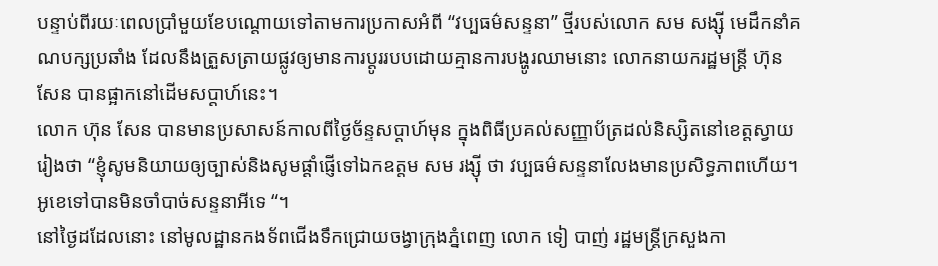បន្ទាប់ពីរយៈពេលប្រាំមួយខែបណ្តោយទៅតាមការប្រកាសអំពី “វប្បធម៌សន្ទនា” ថ្មីរបស់លោក សម សង្ស៊ី មេដឹកនាំគណបក្សប្រឆាំង ដែលនឹងត្រួសត្រាយផ្លូវឲ្យមានការប្តូររបបដោយគ្មានការបង្ហូរឈាមនោះ លោកនាយករដ្ឋមន្ត្រី ហ៊ុន សែន បានផ្អាកនៅដើមសប្តាហ៍នេះ។
លោក ហ៊ុន សែន បានមានប្រសាសន៍កាលពីថ្ងៃច័ន្ទសប្តាហ៍មុន ក្នុងពិធីប្រគល់សញ្ញាប័ត្រដល់និស្សិតនៅខេត្តស្វាយរៀងថា “ខ្ញុំសូមនិយាយឲ្យច្បាស់និងសូមផ្តាំផ្ញើទៅឯកឧត្តម សម រង្ស៊ី ថា វប្បធម៌សន្ទនាលែងមានប្រសិទ្ធភាពហើយ។ អូខេទៅបានមិនចាំបាច់សន្ទនាអីទេ “។
នៅថ្ងៃដដែលនោះ នៅមូលដ្ឋានកងទ័ពជើងទឹកជ្រោយចង្វាក្រុងភ្នំពេញ លោក ទៀ បាញ់ រដ្ឋមន្ត្រីក្រសួងកា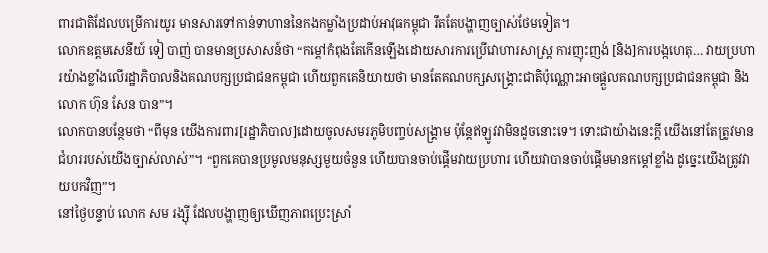ពារជាតិដែលបម្រើការយូរ មានសារទៅកាន់ទាហាននៃកងកម្លាំងប្រដាប់អាវុធកម្ពុជា រឹតតែបង្ហាញច្បាស់ថែមទៀត។
លោកឧត្តមសេនីយ៍ ទៀ បាញ់ បានមានប្រសាសន៍ថា “កម្តៅកំពុងតែកើនឡើងដោយសារការប្រើវោហារសាស្ត្រ ការញុះញង់ [និង]ការបង្កហេតុ… វាយប្រហារយ៉ាងខ្លាំងលើរដ្ឋាភិបាលនិងគណបក្សប្រជាជនកម្ពុជា ហើយពួកគេនិយាយថា មានតែគណបក្សសង្គ្រោះជាតិប៉ុណ្ណោះអាចផ្តួលគណបក្សប្រជាជនកម្ពុជា និងលោក ហ៊ុន សែន បាន”។
លោកបានបន្ថែមថា “ពីមុន យើងការពារ[រដ្ឋាភិបាល]ដោយចូលសមរភូមិបញ្ចប់សង្គ្រាម ប៉ុន្តែឥឡូវវាមិនដូចនោះទេ។ ទោះជាយ៉ាងនេះក្តី យើងនៅតែត្រូវមានជំហររបស់យើងច្បាស់លាស់”។ “ពួកគេបានប្រមូលមនុស្សមួយចំនួន ហើយបានចាប់ផ្តើមវាយប្រហារ ហើយវាបានចាប់ផ្តើមមានកម្តៅខ្លាំង ដូច្នេះយើងត្រូវវាយបកវិញ”។
នៅថ្ងៃបន្ទាប់ លោក សម រង្ស៊ី ដែលបង្ហាញឲ្យឃើញភាពប្រេះស្រាំ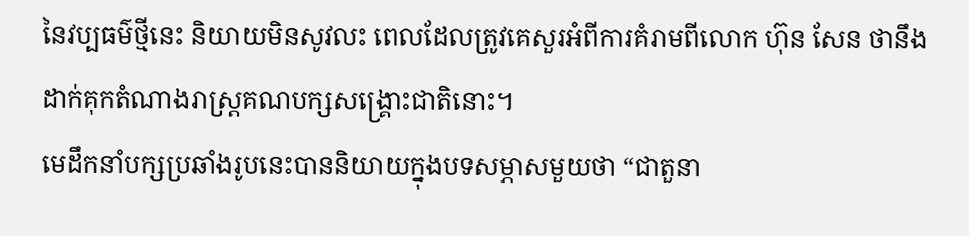នៃវប្បធម៌ថ្មីនេះ និយាយមិនសូវលះ ពេលដែលត្រូវគេសួរអំពីការគំរាមពីលោក ហ៊ុន សែន ថានឹងដាក់គុកតំណាងរាស្ត្រគណបក្សសង្គ្រោះជាតិនោះ។
មេដឹកនាំបក្សប្រឆាំងរូបនេះបាននិយាយក្នុងបទសម្ភាសមួយថា “ជាតួនា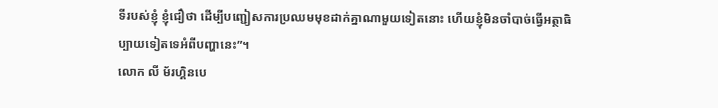ទីរបស់ខ្ញុំ ខ្ញុំជឿថា ដើម្បីបញ្ជៀសការប្រឈមមុខដាក់គ្នាណាមួយទៀតនោះ ហើយខ្ញុំមិនចាំបាច់ធ្វើអត្ថាធិប្បាយទៀតទេអំពីបញ្ហានេះ”។
លោក លី ម័រហ្គិនបេ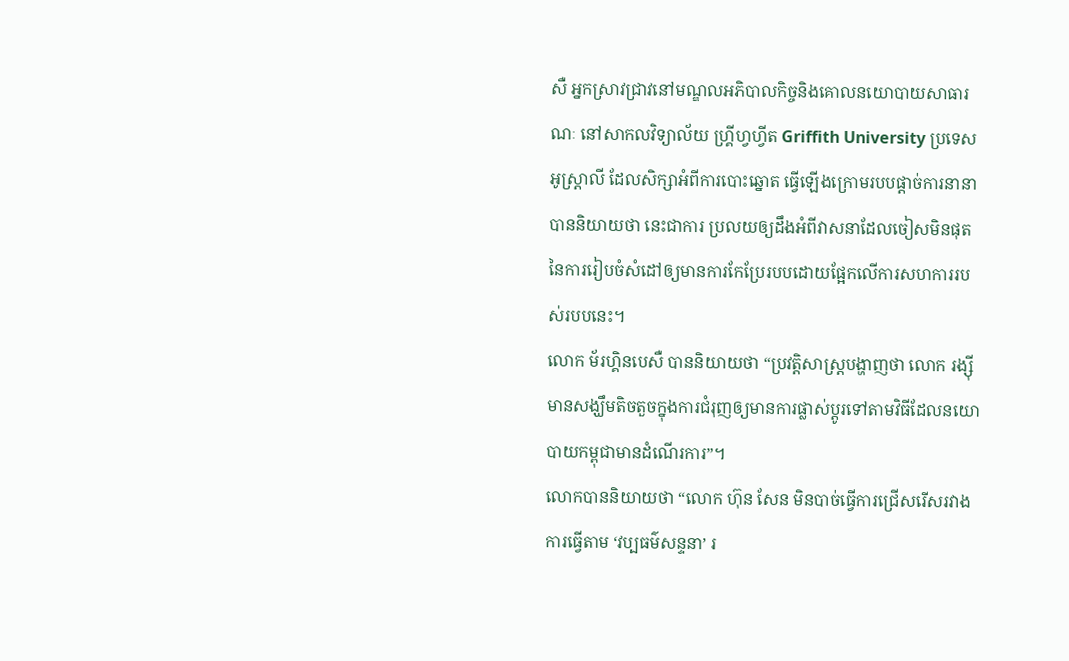សឺ អ្នកស្រាវជ្រាវនៅមណ្ឌលអភិបាលកិច្ចនិងគោលនយោបាយសាធារណៈ នៅសាកលវិទ្យាល័យ ហ្គ្រីហ្វហ្វីត Griffith University ប្រទេសអូស្ត្រាលី ដែលសិក្សាអំពីការបោះឆ្នោត ធ្វើឡើងក្រោមរបបផ្តាច់ការនានា បាននិយាយថា នេះជាការ ប្រលយឲ្យដឹងអំពីវាសនាដែលចៀសមិនផុតនៃការរៀបចំសំដៅឲ្យមានការកែប្រែរបបដោយផ្អែកលើការសហការរបស់របបនេះ។
លោក ម័រហ្គិនបេសឺ បាននិយាយថា “ប្រវត្តិសាស្ត្របង្ហាញថា លោក រង្ស៊ី មានសង្ឃឹមតិចតួចក្នុងការជំរុញឲ្យមានការផ្លាស់ប្តូរទៅតាមវិធីដែលនយោបាយកម្ពុជាមានដំណើរការ”។
លោកបាននិយាយថា “លោក ហ៊ុន សែន មិនបាច់ធ្វើការជ្រើសរើសរវាងការធ្វើតាម ‘វប្បធម៌សន្ទនា’ រ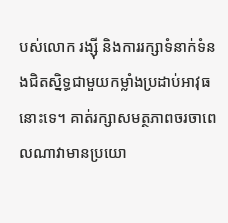បស់លោក រង្ស៊ី និងការរក្សាទំនាក់ទំនងជិតស្និទ្ធជាមួយកម្លាំងប្រដាប់អាវុធនោះទេ។ គាត់រក្សាសមត្ថភាពចរចាពេលណាវាមានប្រយោ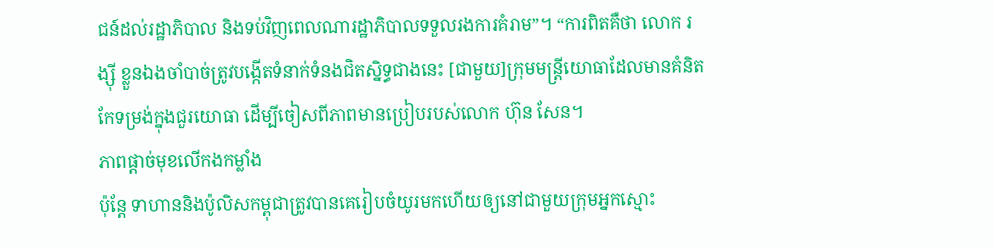ជន៍ដល់រដ្ឋាភិបាល និងទប់វិញពេលណារដ្ឋាភិបាលទទួលរងការគំរាម”។ “ការពិតគឺថា លោក រង្ស៊ី ខ្លួនឯងចាំបាច់ត្រូវបង្កើតទំនាក់ទំនងជិតស្និទ្ធជាងនេះ [ជាមួយ]ក្រុមមន្ត្រីយោធាដែលមានគំនិតកែទម្រង់ក្នុងជួរយោធា ដើម្បីចៀសពីភាពមានប្រៀបរបស់លោក ហ៊ុន សែន។
ភាពផ្តាច់មុខលើកងកម្លាំង
ប៉ុន្តែ ទាហាននិងប៉ូលិសកម្ពុជាត្រូវបានគេរៀបចំយូរមកហើយឲ្យនៅជាមួយក្រុមអ្នកស្មោះ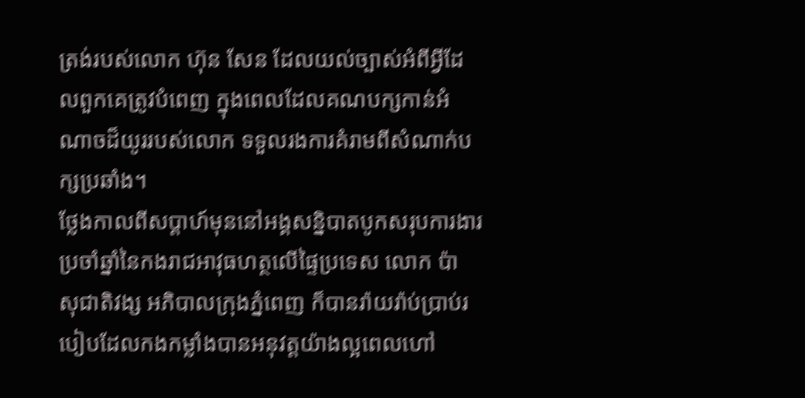ត្រង់របស់លោក ហ៊ុន សែន ដែលយល់ច្បាស់អំពីអ្វីដែលពួកគេត្រូវបំពេញ ក្នុងពេលដែលគណបក្សកាន់អំណាចដ៏យូររបស់លោក ទទួលរងការគំរាមពីសំណាក់បក្សប្រឆាំង។
ថ្លែងកាលពីសប្តាហ៍មុននៅអង្គសន្និបាតបូកសរុបការងារប្រចាំឆ្នាំនៃកងរាជអាវុធហត្ថលើផ្ទៃប្រទេស លោក ប៉ា សុជាតិវង្ស អភិបាលក្រុងភ្នំពេញ ក៏បានរ៉ាយរ៉ាប់ប្រាប់របៀបដែលកងកម្លាំងបានអនុវត្តយ៉ាងល្អពេលហៅ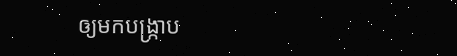ឲ្យមកបង្ក្រាប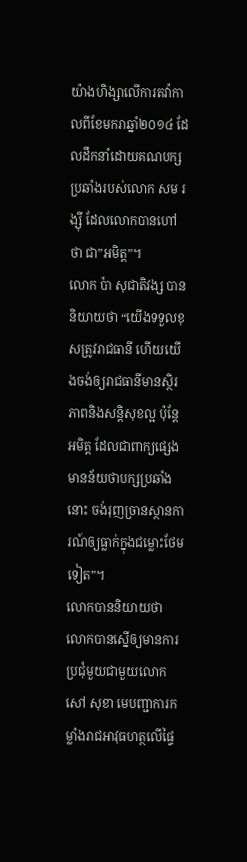យ៉ាងហិង្សាលើការតវ៉ាកាលពីខែមករាឆ្នាំ២០១៤ ដែលដឹកនាំដោយគណបក្សប្រឆាំងរបស់លោក សម រង្ស៊ី ដែលលោកបានហៅថា ជា”អមិត្ត”។
លោក ប៉ា សុជាតិវង្ស បាននិយាយថា “យើងទទួលខុសត្រូវរាជធានី ហើយយើងចង់ឲ្យរាជធានីមានស្ថិរភាពនិងសន្តិសុខល្អ ប៉ុន្តែអមិត្ត ដែលជាពាក្យផ្សេង មានន័យថាបក្សប្រឆាំងនោះ ចង់រុញច្រានស្ថានការណ៍ឲ្យធ្លាក់ក្នុងជម្លោះថែមទៀត”។
លោកបាននិយាយថា លោកបានស្នើឲ្យមានការប្រជុំមួយជាមួយលោក សៅ សុខា មេបញ្ជាការកម្លាំងរាជអាវុធហត្ថលើផ្ទៃ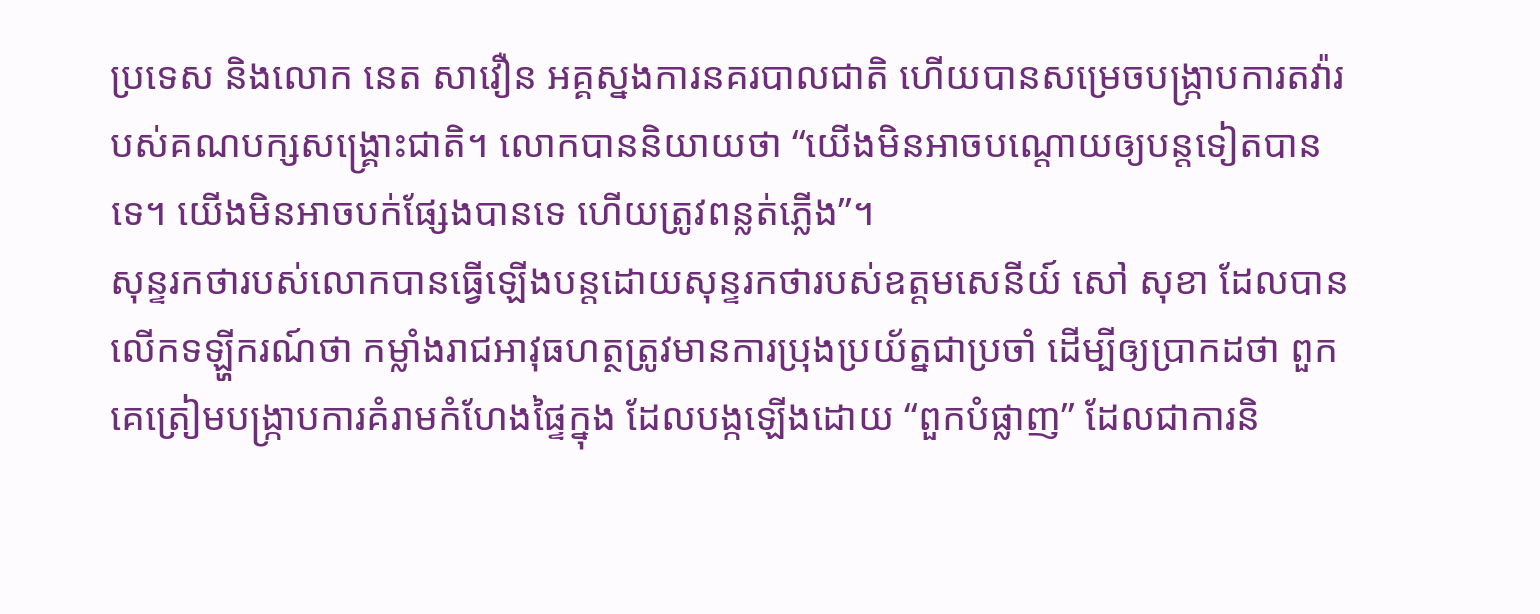ប្រទេស និងលោក នេត សាវឿន អគ្គស្នងការនគរបាលជាតិ ហើយបានសម្រេចបង្ក្រាបការតវ៉ារបស់គណបក្សសង្គ្រោះជាតិ។ លោកបាននិយាយថា “យើងមិនអាចបណ្តោយឲ្យបន្តទៀតបានទេ។ យើងមិនអាចបក់ផ្សែងបានទេ ហើយត្រូវពន្លត់ភ្លើង”។
សុន្ទរកថារបស់លោកបានធ្វើឡើងបន្តដោយសុន្ទរកថារបស់ឧត្តមសេនីយ៍ សៅ សុខា ដែលបានលើកទឡ្ហីករណ៍ថា កម្លាំងរាជអាវុធហត្ថត្រូវមានការប្រុងប្រយ័ត្នជាប្រចាំ ដើម្បីឲ្យប្រាកដថា ពួកគេត្រៀមបង្ក្រាបការគំរាមកំហែងផ្ទៃក្នុង ដែលបង្កឡើងដោយ “ពួកបំផ្លាញ” ដែលជាការនិ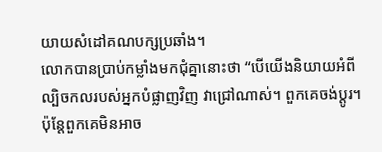យាយសំដៅគណបក្សប្រឆាំង។
លោកបានប្រាប់កម្លាំងមកជុំគ្នានោះថា “បើយើងនិយាយអំពីល្បិចកលរបស់អ្នកបំផ្លាញវិញ វាជ្រៅណាស់។ ពួកគេចង់ប្តូរ។ ប៉ុន្តែពួកគេមិនអាច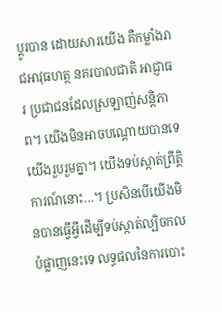ប្តូរបាន ដោយសារយើង គឺកម្លាំងរាជអាវុធហត្ថ នគរបាលជាតិ អាជ្ញាធរ ប្រជាជនដែលស្រឡាញ់សន្តិភាព។ យើងមិនអាចបណ្តោយបានទេ យើងរួបរួមគ្នា។ យើងទប់ស្កាត់ព្រឹត្តិការណ៍នោះ…។ ប្រសិនបើយើងមិនបានធ្វើអ្វីដើម្បីទប់ស្កាត់ល្បិចកលបំផ្លាញនេះទេ លទ្ធផលនៃការបោះ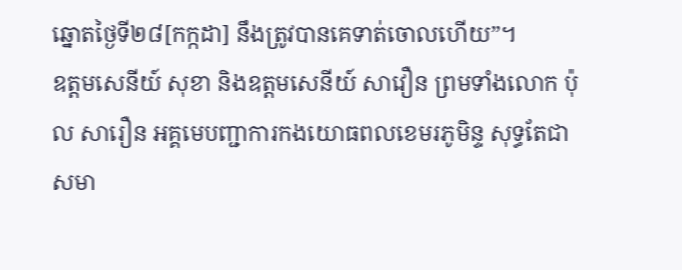ឆ្នោតថ្ងៃទី២៨[កក្កដា] នឹងត្រូវបានគេទាត់ចោលហើយ”។
ឧត្តមសេនីយ៍ សុខា និងឧត្តមសេនីយ៍ សាវឿន ព្រមទាំងលោក ប៉ុល សារឿន អគ្គមេបញ្ជាការកងយោធពលខេមរភូមិន្ទ សុទ្ធតែជាសមា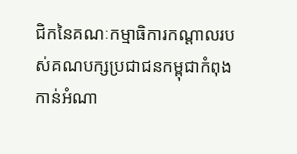ជិកនៃគណៈកម្មាធិការកណ្តាលរបស់គណបក្សប្រជាជនកម្ពុជាកំពុងកាន់អំណា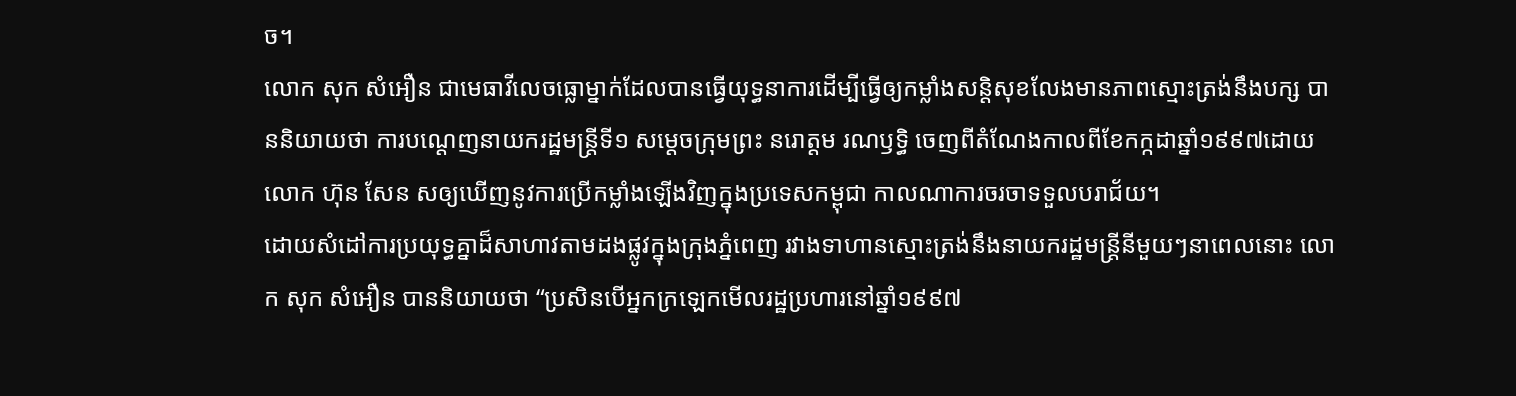ច។
លោក សុក សំអឿន ជាមេធាវីលេចធ្លោម្នាក់ដែលបានធ្វើយុទ្ធនាការដើម្បីធ្វើឲ្យកម្លាំងសន្តិសុខលែងមានភាពស្មោះត្រង់នឹងបក្ស បាននិយាយថា ការបណ្តេញនាយករដ្ឋមន្ត្រីទី១ សម្តេចក្រុមព្រះ នរោត្តម រណឫទ្ធិ ចេញពីតំណែងកាលពីខែកក្កដាឆ្នាំ១៩៩៧ដោយលោក ហ៊ុន សែន សឲ្យឃើញនូវការប្រើកម្លាំងឡើងវិញក្នុងប្រទេសកម្ពុជា កាលណាការចរចាទទួលបរាជ័យ។
ដោយសំដៅការប្រយុទ្ធគ្នាដ៏សាហាវតាមដងផ្លូវក្នុងក្រុងភ្នំពេញ រវាងទាហានស្មោះត្រង់នឹងនាយករដ្ឋមន្ត្រីនីមួយៗនាពេលនោះ លោក សុក សំអឿន បាននិយាយថា “ប្រសិនបើអ្នកក្រឡេកមើលរដ្ឋប្រហារនៅឆ្នាំ១៩៩៧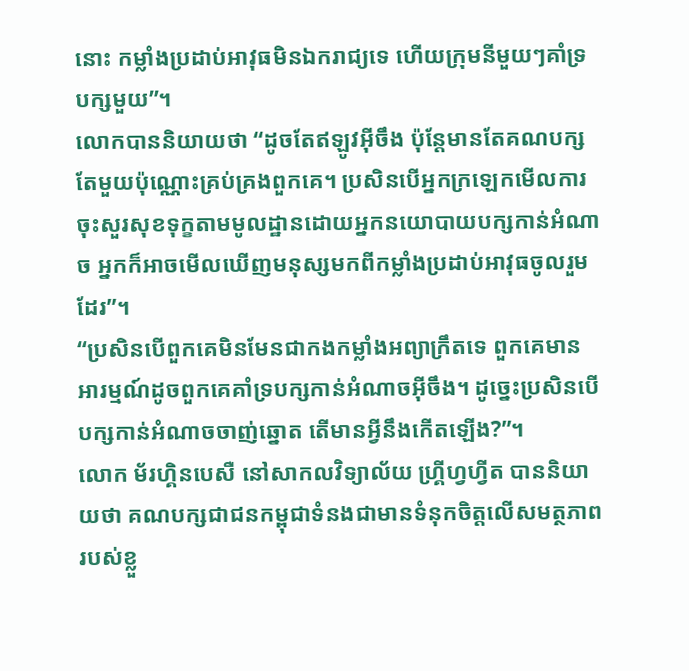នោះ កម្លាំងប្រដាប់អាវុធមិនឯករាជ្យទេ ហើយក្រុមនីមួយៗគាំទ្របក្សមួយ”។
លោកបាននិយាយថា “ដូចតែឥឡូវអ៊ីចឹង ប៉ុន្តែមានតែគណបក្សតែមួយប៉ុណ្ណោះគ្រប់គ្រងពួកគេ។ ប្រសិនបើអ្នកក្រឡេកមើលការចុះសួរសុខទុក្ខតាមមូលដ្ឋានដោយអ្នកនយោបាយបក្សកាន់អំណាច អ្នកក៏អាចមើលឃើញមនុស្សមកពីកម្លាំងប្រដាប់អាវុធចូលរួមដែរ”។
“ប្រសិនបើពួកគេមិនមែនជាកងកម្លាំងអព្យាក្រឹតទេ ពួកគេមានអារម្មណ៍ដូចពួកគេគាំទ្របក្សកាន់អំណាចអ៊ីចឹង។ ដូច្នេះប្រសិនបើបក្សកាន់អំណាចចាញ់ឆ្នោត តើមានអ្វីនឹងកើតឡើង?”។
លោក ម័រហ្គិនបេសឺ នៅសាកលវិទ្យាល័យ ហ្គ្រីហ្វហ្វីត បាននិយាយថា គណបក្សជាជនកម្ពុជាទំនងជាមានទំនុកចិត្តលើសមត្ថភាពរបស់ខ្លួ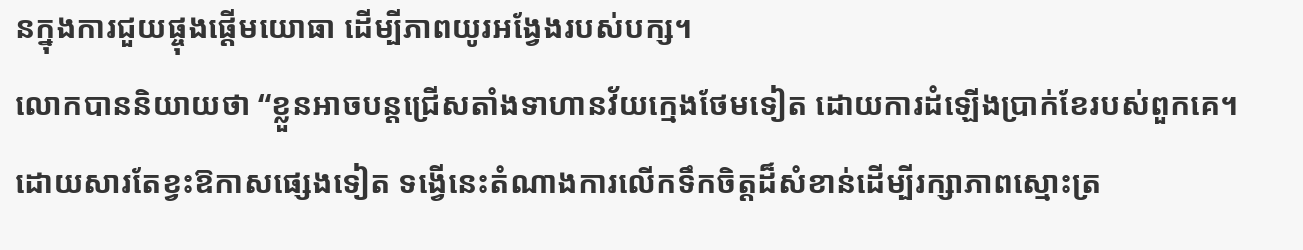នក្នុងការជួយផ្ចុងផ្តើមយោធា ដើម្បីភាពយូរអង្វែងរបស់បក្ស។
លោកបាននិយាយថា “ខ្លួនអាចបន្តជ្រើសតាំងទាហានវ័យក្មេងថែមទៀត ដោយការដំឡើងប្រាក់ខែរបស់ពួកគេ។ ដោយសារតែខ្វះឱកាសផ្សេងទៀត ទង្វើនេះតំណាងការលើកទឹកចិត្តដ៏សំខាន់ដើម្បីរក្សាភាពស្មោះត្រ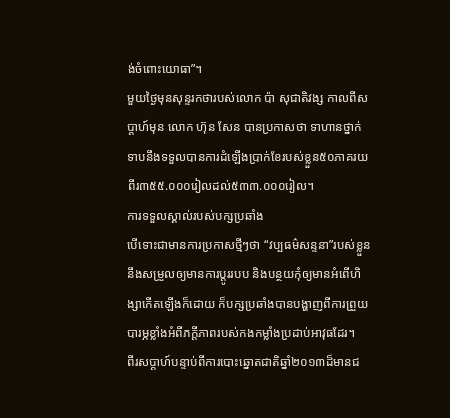ង់ចំពោះយោធា”។
មួយថ្ងៃមុនសុន្ទរកថារបស់លោក ប៉ា សុជាតិវង្ស កាលពីសប្តាហ៍មុន លោក ហ៊ុន សែន បានប្រកាសថា ទាហានថ្នាក់ទាបនឹងទទួលបានការដំឡើងប្រាក់ខែរបស់ខ្លួន៥០ភាគរយ ពីរ៣៥៥.០០០រៀលដល់៥៣៣.០០០រៀល។
ការទទួលស្គាល់របស់បក្សប្រឆាំង
បើទោះជាមានការប្រកាសថ្មីៗថា “វប្បធម៌សន្ទនា”របស់ខ្លួននឹងសម្រួលឲ្យមានការប្តូររបប និងបន្ថយកុំឲ្យមានអំពើហិង្សាកើតឡើងក៏ដោយ ក៏បក្សប្រឆាំងបានបង្ហាញពីការព្រួយបារម្ភខ្លាំងអំពីភក្តីភាពរបស់កងកម្លាំងប្រដាប់អាវុធដែរ។
ពីរសប្តាហ៍បន្ទាប់ពីការបោះឆ្នោតជាតិឆ្នាំ២០១៣ដ៏មានជ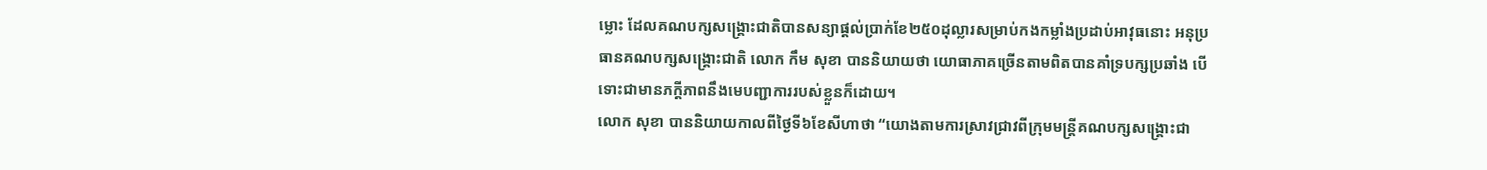ម្លោះ ដែលគណបក្សសង្គ្រោះជាតិបានសន្យាផ្តល់ប្រាក់ខែ២៥០ដុល្លារសម្រាប់កងកម្លាំងប្រដាប់អាវុធនោះ អនុប្រធានគណបក្សសង្គ្រោះជាតិ លោក កឹម សុខា បាននិយាយថា យោធាភាគច្រើនតាមពិតបានគាំទ្របក្សប្រឆាំង បើទោះជាមានភក្តីភាពនឹងមេបញ្ជាការរបស់ខ្លួនក៏ដោយ។
លោក សុខា បាននិយាយកាលពីថ្ងៃទី៦ខែសីហាថា “យោងតាមការស្រាវជ្រាវពីក្រុមមន្ត្រីគណបក្សសង្គ្រោះជា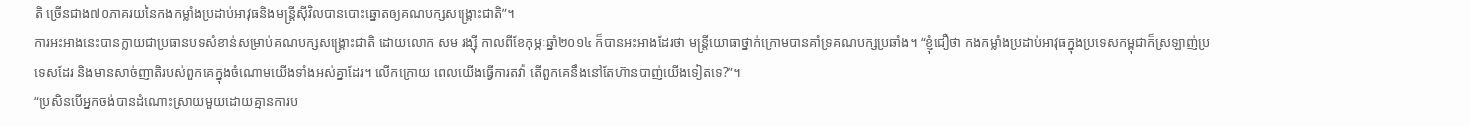តិ ច្រើនជាង៧០ភាគរយនៃកងកម្លាំងប្រដាប់អាវុធនិងមន្ត្រីស៊ីវិលបានបោះឆ្នោតឲ្យគណបក្សសង្គ្រោះជាតិ”។
ការអះអាងនេះបានក្លាយជាប្រធានបទសំខាន់សម្រាប់គណបក្សសង្គ្រោះជាតិ ដោយលោក សម រង្ស៊ី កាលពីខែកុម្ភៈឆ្នាំ២០១៤ ក៏បានអះអាងដែរថា មន្ត្រីយោធាថ្នាក់ក្រោមបានគាំទ្រគណបក្សប្រឆាំង។ “ខ្ញុំជឿថា កងកម្លាំងប្រដាប់អាវុធក្នុងប្រទេសកម្ពុជាក៏ស្រឡាញ់ប្រទេសដែរ និងមានសាច់ញាតិរបស់ពួកគេក្នុងចំណោមយើងទាំងអស់គ្នាដែរ។ លើកក្រោយ ពេលយើងធ្វើការតវ៉ា តើពួកគេនឹងនៅតែហ៊ានបាញ់យើងទៀតទេ?”។
“ប្រសិនបើអ្នកចង់បានដំណោះស្រាយមួយដោយគ្មានការប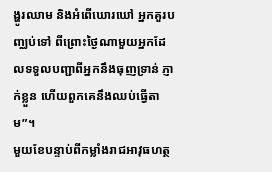ង្ហូរឈាម និងអំពើឃោរឃៅ អ្នកគួរបញ្ឈប់ទៅ ពីព្រោះថ្ងៃណាមួយអ្នកដែលទទួលបញ្ជាពីអ្នកនឹងធុញទ្រាន់ ភ្ញាក់ខ្លួន ហើយពួកគេនឹងឈប់ធ្វើតាម”។
មួយខែបន្ទាប់ពីកម្លាំងរាជអាវុធហត្ថ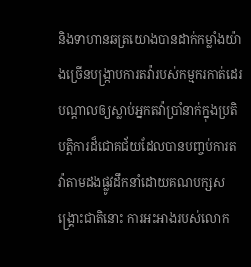និងទាហានឆត្រយោងបានដាក់កម្លាំងយ៉ាងច្រើនបង្ក្រាបការតវ៉ារបស់កម្មករកាត់ដេរ បណ្តាលឲ្យស្លាប់អ្នកតវ៉ាប្រាំនាក់ក្នុងប្រតិបត្តិការដ៏ជោគជ័យដែលបានបញ្ចប់ការតវ៉ាតាមដងផ្លូវដឹកនាំដោយគណបក្សសង្គ្រោះជាតិនោះ ការអះអាងរបស់លោក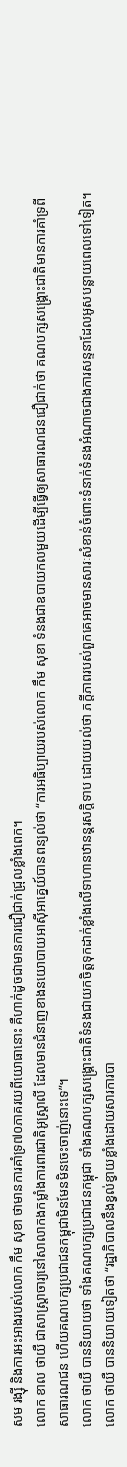សម រង្ស៊ី និងការអះអាងរបស់លោក កឹម សុខា ថាមានការគាំទ្រ៧០ភាគរយពីយោធានោះ គឺហាក់ដូចជាមានការជឿជាក់ជ្រុលខ្លាំងពេក។
លោក ខាល ថាយឺ ជាសាស្ត្រាចារ្យនៅសាលាកងកម្លាំងការពារជាតិអូស្ត្រាលី ដែលមានជំនាញខាងនយោបាយអាស៊ីអាគ្នេយ៍បានពន្យល់ថា “ការអធិប្បាយរបស់លោក កឹម សុខា ទំនងជាឧបាយកលមួយដើម្បីធ្វើឲ្យសាធារណជនជឿជាក់ថា គណបក្សសង្គ្រោះជាតិមានការគាំទ្រពីសាធារណជន ហើយគណបក្សប្រជាជនកម្ពុជាមិនមែនមិនចេះចាញ់នោះទេ”។
លោក ថាយឺ បាននិយាយថា ទាំងគណបក្សប្រជាជនកម្ពុជា ទាំងគណបក្សសង្គ្រោះជាតិទំនងជាយកចិត្តទុកដាក់ខ្លាំងលើទាហានឋានន្តរសក្តិទាប ដោយយល់ថា ភក្តីភាពរបស់ពួកគេអាចមានសារៈសំខាន់ចំពោះទំនាក់ទំនងអំណាចជាងការសន្ទនាដែលអូសបន្លាយពេលទៅទៀត។
លោក ថាយឺ បាននិយាយទៀតថា “រដ្ឋាភិបាលនឹងខ្វល់ខ្វាយខ្លាំងដោយសារការបា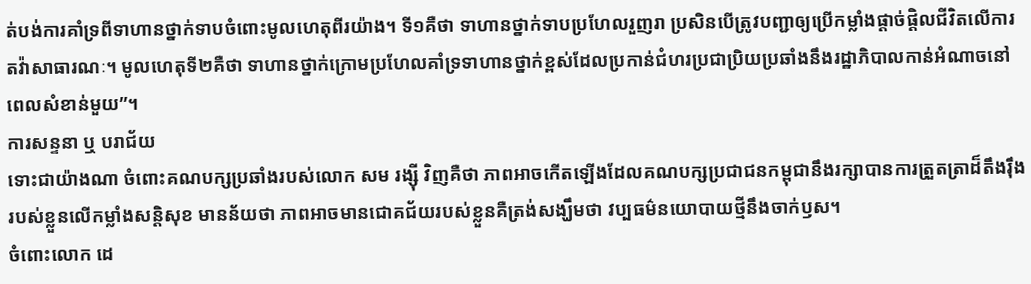ត់បង់ការគាំទ្រពីទាហានថ្នាក់ទាបចំពោះមូលហេតុពីរយ៉ាង។ ទី១គឺថា ទាហានថ្នាក់ទាបប្រហែលរួញរា ប្រសិនបើត្រូវបញ្ជាឲ្យប្រើកម្លាំងផ្តាច់ផ្តិលជីវិតលើការតវ៉ាសាធារណៈ។ មូលហេតុទី២គឺថា ទាហានថ្នាក់ក្រោមប្រហែលគាំទ្រទាហានថ្នាក់ខ្ពស់ដែលប្រកាន់ជំហរប្រជាប្រិយប្រឆាំងនឹងរដ្ឋាភិបាលកាន់អំណាចនៅពេលសំខាន់មួយ”។
ការសន្ទនា ឬ បរាជ័យ
ទោះជាយ៉ាងណា ចំពោះគណបក្សប្រឆាំងរបស់លោក សម រង្ស៊ី វិញគឺថា ភាពអាចកើតឡើងដែលគណបក្សប្រជាជនកម្ពុជានឹងរក្សាបានការត្រួតត្រាដ៏តឹងរ៉ឹងរបស់ខ្លួនលើកម្លាំងសន្តិសុខ មានន័យថា ភាពអាចមានជោគជ័យរបស់ខ្លួនគឺត្រង់សង្ឃឹមថា វប្បធម៌នយោបាយថ្មីនឹងចាក់ឫស។
ចំពោះលោក ដេ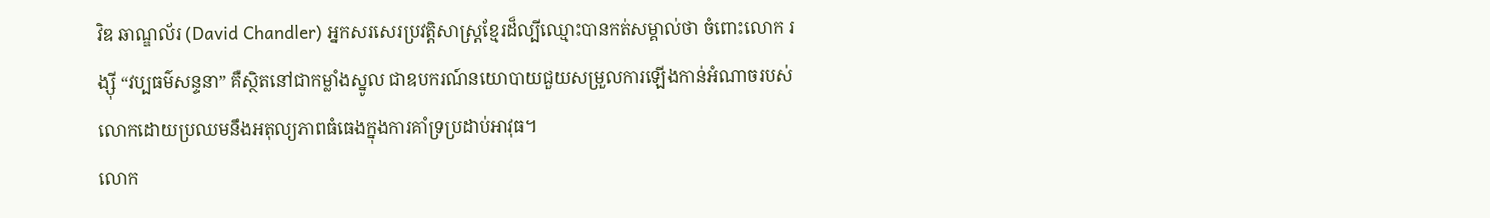វិឌ ឆាណ្ឌល័រ (David Chandler) អ្នកសរសេរប្រវត្តិសាស្ត្រខ្មែរដ៏ល្បីឈ្មោះបានកត់សម្គាល់ថា ចំពោះលោក រង្ស៊ី “វប្បធម៌សន្ទនា” គឺស្ថិតនៅជាកម្លាំងស្នូល ជាឧបករណ៍នយោបាយជួយសម្រួលការឡើងកាន់អំណាចរបស់លោកដោយប្រឈមនឹងអតុល្យភាពធំធេងក្នុងការគាំទ្រប្រដាប់អាវុធ។
លោក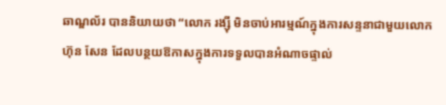ឆាណ្ឌល័រ បាននិយាយថា “លោក រង្ស៊ី មិនចាប់អារម្មណ៍ក្នុងការសន្ទនាជាមួយលោក ហ៊ុន សែន ដែលបន្ថយឱកាសក្នុងការទទួលបានអំណាចផ្ទាល់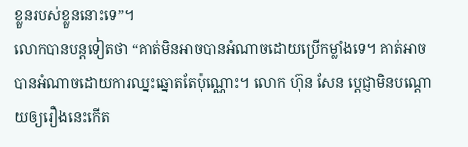ខ្លួនរបស់ខ្លួននោះទេ”។
លោកបានបន្តទៀតថា “គាត់មិនអាចបានអំណាចដោយប្រើកម្លាំងទេ។ គាត់អាចបានអំណាចដោយការឈ្នះឆ្នោតតែប៉ុណ្ណោះ។ លោក ហ៊ុន សែន ប្តេជ្ញាមិនបណ្តោយឲ្យរឿងនេះកើត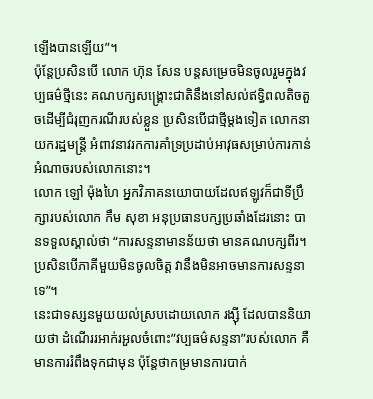ឡើងបានឡើយ”។
ប៉ុន្តែប្រសិនបើ លោក ហ៊ុន សែន បន្តសម្រេចមិនចូលរួមក្នុងវប្បធម៌ថ្មីនេះ គណបក្សសង្គ្រោះជាតិនឹងនៅសល់ឥទ្ធិពលតិចតួចដើម្បីជំរុញករណីរបស់ខ្លួន ប្រសិនបើជាថ្មីម្តងទៀត លោកនាយករដ្ឋមន្ត្រី អំពាវនាវរកការគាំទ្រប្រដាប់អាវុធសម្រាប់ការកាន់អំណាចរបស់លោកនោះ។
លោក ឡៅ ម៉ុងហៃ អ្នកវិភាគនយោបាយដែលឥឡូវក៏ជាទីប្រឹក្សារបស់លោក កឹម សុខា អនុប្រធានបក្សប្រឆាំងដែរនោះ បានទទួលស្គាល់ថា “ការសន្ទនាមានន័យថា មានគណបក្សពីរ។ ប្រសិនបើភាគីមួយមិនចូលចិត្ត វានឹងមិនអាចមានការសន្ទនាទេ”។
នេះជាទស្សនមួយយល់ស្របដោយលោក រង្ស៊ី ដែលបាននិយាយថា ដំណើររអាក់រអួលចំពោះ”វប្បធម៌សន្ទនា”របស់លោក គឺមានការរំពឹងទុកជាមុន ប៉ុន្តែថាកម្រមានការបាក់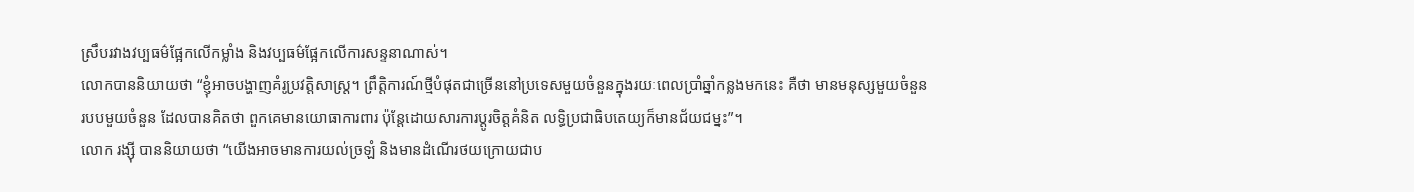ស្រឹបរវាងវប្បធម៌ផ្អែកលើកម្លាំង និងវប្បធម៌ផ្អែកលើការសន្ទនាណាស់។
លោកបាននិយាយថា “ខ្ញុំអាចបង្ហាញគំរូប្រវត្តិសាស្ត្រ។ ព្រឹត្តិការណ៍ថ្មីបំផុតជាច្រើននៅប្រទេសមួយចំនួនក្នុងរយៈពេលប្រាំឆ្នាំកន្លងមកនេះ គឺថា មានមនុស្សមួយចំនួន របបមួយចំនួន ដែលបានគិតថា ពួកគេមានយោធាការពារ ប៉ុន្តែដោយសារការប្តូរចិត្តគំនិត លទ្ធិប្រជាធិបតេយ្យក៏មានជ័យជម្នះ”។
លោក រង្ស៊ី បាននិយាយថា “យើងអាចមានការយល់ច្រឡំ និងមានដំណើរថយក្រោយជាប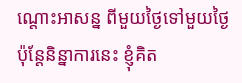ណ្តោះអាសន្ន ពីមួយថ្ងៃទៅមួយថ្ងៃ ប៉ុន្តែនិន្នាការនេះ ខ្ញុំគិត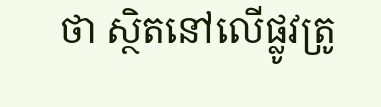ថា ស្ថិតនៅលើផ្លូវត្រូ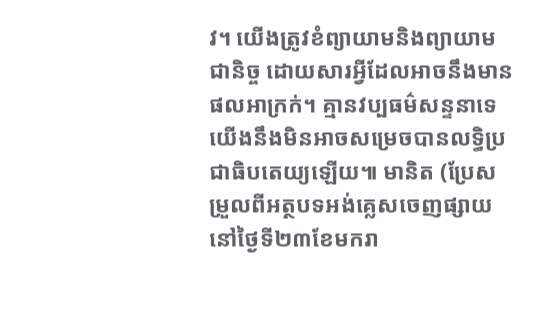វ។ យើងត្រូវខំព្យាយាមនិងព្យាយាមជានិច្ច ដោយសារអ្វីដែលអាចនឹងមានផលអាក្រក់។ គ្មានវប្បធម៌សន្ទនាទេ យើងនឹងមិនអាចសម្រេចបានលទ្ធិប្រជាធិបតេយ្យឡើយ៕ មានិត (ប្រែសម្រួលពីអត្ថបទអង់គ្លេសចេញផ្សាយនៅថ្ងៃទី២៣ខែមករា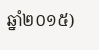ឆ្នាំ២០១៥)